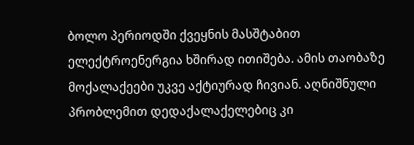ბოლო პერიოდში ქვეყნის მასშტაბით ელექტროენერგია ხშირად ითიშება. ამის თაობაზე მოქალაქეები უკვე აქტიურად ჩივიან. აღნიშნული პრობლემით დედაქალაქელებიც კი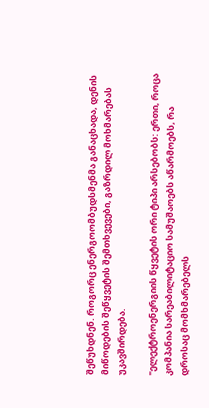შეწუხდნენ. როგორც ენერგოომბუდსმენმა განაცხადა, დენის მიწოდების შეწყვეტის შემთხვევები, გაზრდილ მოხმარებას უკავშირდება.

"ელექტროენერგიის წყვეტის ორი ტიპი არსებობს: ერთი, როცა კომპანია სარეაბილიტაციო სამუშაოებს აწარმოებს, რა დროსაც მომხმარებელს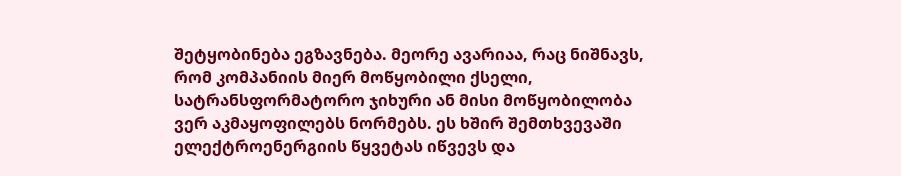შეტყობინება ეგზავნება. მეორე ავარიაა, რაც ნიშნავს, რომ კომპანიის მიერ მოწყობილი ქსელი, სატრანსფორმატორო ჯიხური ან მისი მოწყობილობა ვერ აკმაყოფილებს ნორმებს. ეს ხშირ შემთხვევაში ელექტროენერგიის წყვეტას იწვევს და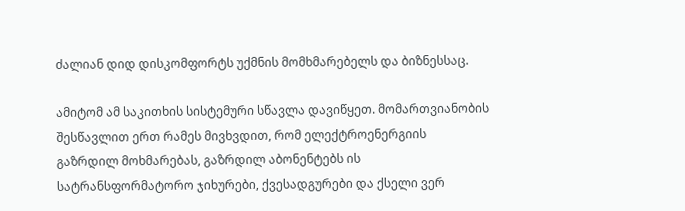ძალიან დიდ დისკომფორტს უქმნის მომხმარებელს და ბიზნესსაც.

ამიტომ ამ საკითხის სისტემური სწავლა დავიწყეთ. მომართვიანობის შესწავლით ერთ რამეს მივხვდით, რომ ელექტროენერგიის გაზრდილ მოხმარებას, გაზრდილ აბონენტებს ის სატრანსფორმატორო ჯიხურები, ქვესადგურები და ქსელი ვერ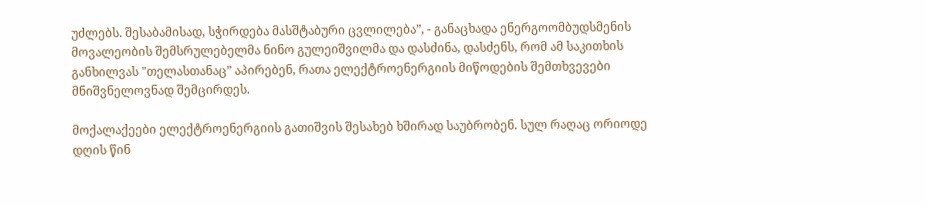უძლებს. შესაბამისად, სჭირდება მასშტაბური ცვლილება”, - განაცხადა ენერგოომბუდსმენის მოვალეობის შემსრულებელმა ნინო გულეიშვილმა და დასძინა, დასძენს, რომ ამ საკითხის განხილვას "თელასთანაც” აპირებენ, რათა ელექტროენერგიის მიწოდების შემთხვევები მნიშვნელოვნად შემცირდეს.

მოქალაქეები ელექტროენერგიის გათიშვის შესახებ ხშირად საუბრობენ. სულ რაღაც ორიოდე დღის წინ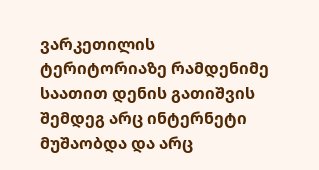ვარკეთილის ტერიტორიაზე რამდენიმე საათით დენის გათიშვის შემდეგ არც ინტერნეტი მუშაობდა და არც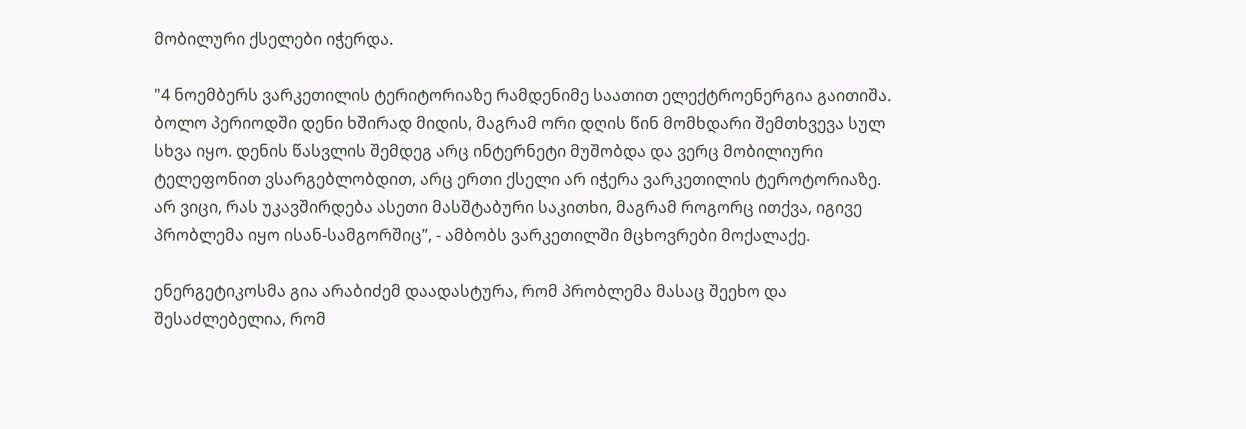მობილური ქსელები იჭერდა.

"4 ნოემბერს ვარკეთილის ტერიტორიაზე რამდენიმე საათით ელექტროენერგია გაითიშა. ბოლო პერიოდში დენი ხშირად მიდის, მაგრამ ორი დღის წინ მომხდარი შემთხვევა სულ სხვა იყო. დენის წასვლის შემდეგ არც ინტერნეტი მუშობდა და ვერც მობილიური ტელეფონით ვსარგებლობდით, არც ერთი ქსელი არ იჭერა ვარკეთილის ტეროტორიაზე. არ ვიცი, რას უკავშირდება ასეთი მასშტაბური საკითხი, მაგრამ როგორც ითქვა, იგივე პრობლემა იყო ისან-სამგორშიც”, - ამბობს ვარკეთილში მცხოვრები მოქალაქე.

ენერგეტიკოსმა გია არაბიძემ დაადასტურა, რომ პრობლემა მასაც შეეხო და შესაძლებელია, რომ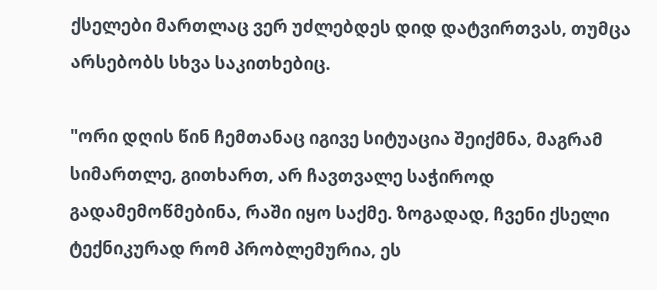ქსელები მართლაც ვერ უძლებდეს დიდ დატვირთვას, თუმცა არსებობს სხვა საკითხებიც.

"ორი დღის წინ ჩემთანაც იგივე სიტუაცია შეიქმნა, მაგრამ სიმართლე, გითხართ, არ ჩავთვალე საჭიროდ გადამემოწმებინა, რაში იყო საქმე. ზოგადად, ჩვენი ქსელი ტექნიკურად რომ პრობლემურია, ეს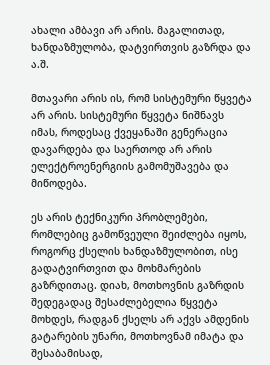ახალი ამბავი არ არის. მაგალითად, ხანდაზმულობა, დატვირთვის გაზრდა და ა.შ.

მთავარი არის ის, რომ სისტემური წყვეტა არ არის. სისტემური წყვეტა ნიშნავს იმას, როდესაც ქვეყანაში გენერაცია დავარდება და საერთოდ არ არის ელექტროენერგიის გამომუშავება და მიწოდება.

ეს არის ტექნიკური პრობლემები, რომლებიც გამოწვეული შეიძლება იყოს, როგორც ქსელის ხანდაზმულობით, ისე გადატვირთვით და მოხმარების გაზრდითაც. დიახ, მოთხოვნის გაზრდის შედეგადაც შესაძლებელია წყვეტა მოხდეს, რადგან ქსელს არ აქვს ამდენის გატარების უნარი, მოთხოვნამ იმატა და შესაბამისად,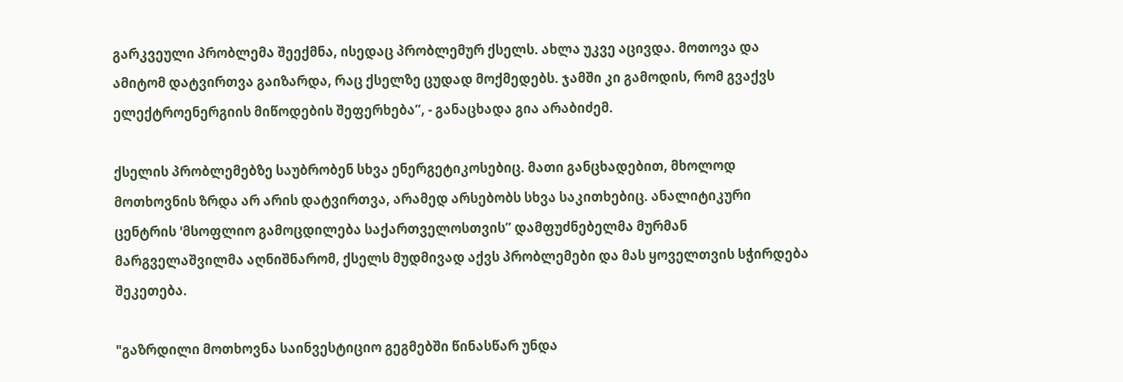გარკვეული პრობლემა შეექმნა, ისედაც პრობლემურ ქსელს. ახლა უკვე აცივდა. მოთოვა და ამიტომ დატვირთვა გაიზარდა, რაც ქსელზე ცუდად მოქმედებს. ჯამში კი გამოდის, რომ გვაქვს ელექტროენერგიის მიწოდების შეფერხება”, - განაცხადა გია არაბიძემ.

ქსელის პრობლემებზე საუბრობენ სხვა ენერგეტიკოსებიც. მათი განცხადებით, მხოლოდ მოთხოვნის ზრდა არ არის დატვირთვა, არამედ არსებობს სხვა საკითხებიც. ანალიტიკური ცენტრის 'მსოფლიო გამოცდილება საქართველოსთვის” დამფუძნებელმა მურმან მარგველაშვილმა აღნიშნარომ, ქსელს მუდმივად აქვს პრობლემები და მას ყოველთვის სჭირდება შეკეთება.

"გაზრდილი მოთხოვნა საინვესტიციო გეგმებში წინასწარ უნდა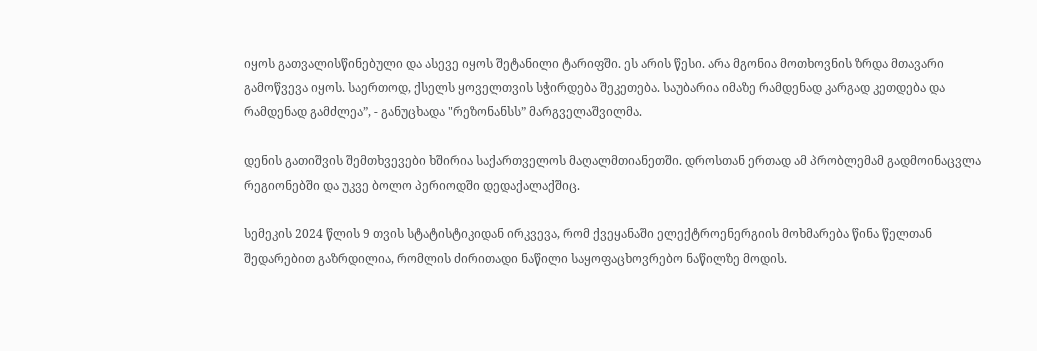იყოს გათვალისწინებული და ასევე იყოს შეტანილი ტარიფში. ეს არის წესი. არა მგონია მოთხოვნის ზრდა მთავარი გამოწვევა იყოს. საერთოდ, ქსელს ყოველთვის სჭირდება შეკეთება. საუბარია იმაზე რამდენად კარგად კეთდება და რამდენად გამძლეა”, - განუცხადა "რეზონანსს” მარგველაშვილმა.

დენის გათიშვის შემთხვევები ხშირია საქართველოს მაღალმთიანეთში. დროსთან ერთად ამ პრობლემამ გადმოინაცვლა რეგიონებში და უკვე ბოლო პერიოდში დედაქალაქშიც.

სემეკის 2024 წლის 9 თვის სტატისტიკიდან ირკვევა, რომ ქვეყანაში ელექტროენერგიის მოხმარება წინა წელთან შედარებით გაზრდილია, რომლის ძირითადი ნაწილი საყოფაცხოვრებო ნაწილზე მოდის.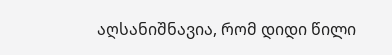აღსანიშნავია, რომ დიდი წილი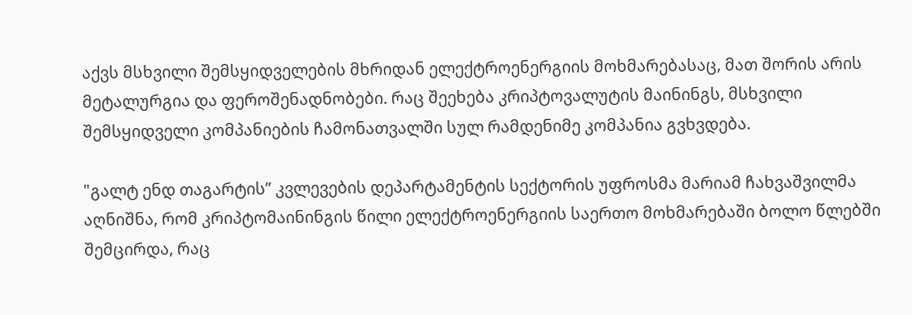აქვს მსხვილი შემსყიდველების მხრიდან ელექტროენერგიის მოხმარებასაც, მათ შორის არის მეტალურგია და ფეროშენადნობები. რაც შეეხება კრიპტოვალუტის მაინინგს, მსხვილი შემსყიდველი კომპანიების ჩამონათვალში სულ რამდენიმე კომპანია გვხვდება.

"გალტ ენდ თაგარტის” კვლევების დეპარტამენტის სექტორის უფროსმა მარიამ ჩახვაშვილმა აღნიშნა, რომ კრიპტომაინინგის წილი ელექტროენერგიის საერთო მოხმარებაში ბოლო წლებში შემცირდა, რაც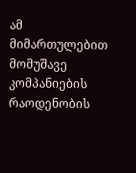ამ მიმართულებით მომუშავე კომპანიების რაოდენობის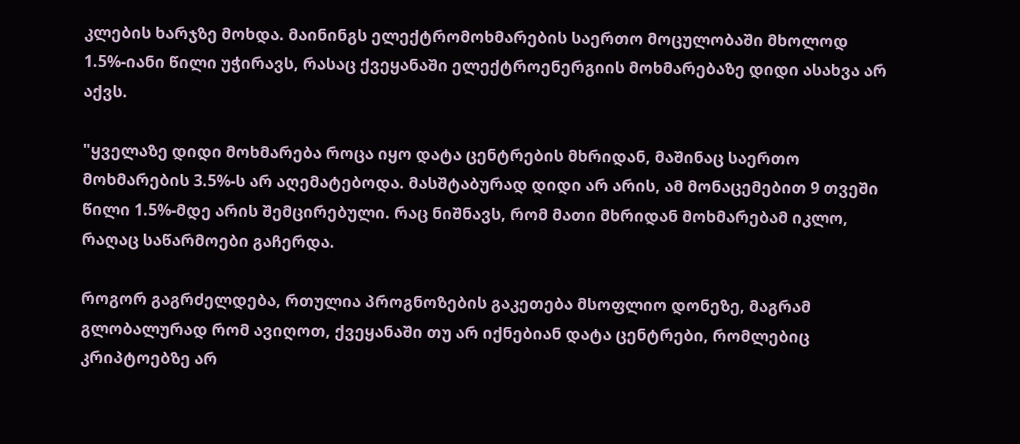კლების ხარჯზე მოხდა. მაინინგს ელექტრომოხმარების საერთო მოცულობაში მხოლოდ 1.5%-იანი წილი უჭირავს, რასაც ქვეყანაში ელექტროენერგიის მოხმარებაზე დიდი ასახვა არ აქვს.

"ყველაზე დიდი მოხმარება როცა იყო დატა ცენტრების მხრიდან, მაშინაც საერთო მოხმარების 3.5%-ს არ აღემატებოდა. მასშტაბურად დიდი არ არის, ამ მონაცემებით 9 თვეში წილი 1.5%-მდე არის შემცირებული. რაც ნიშნავს, რომ მათი მხრიდან მოხმარებამ იკლო, რაღაც საწარმოები გაჩერდა.

როგორ გაგრძელდება, რთულია პროგნოზების გაკეთება მსოფლიო დონეზე, მაგრამ გლობალურად რომ ავიღოთ, ქვეყანაში თუ არ იქნებიან დატა ცენტრები, რომლებიც კრიპტოებზე არ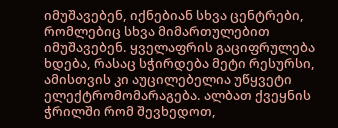იმუშავებენ, იქნებიან სხვა ცენტრები, რომლებიც სხვა მიმართულებით იმუშავებენ. ყველაფრის გაციფრულება ხდება, რასაც სჭირდება მეტი რესურსი, ამისთვის კი აუცილებელია უწყვეტი ელექტრომომარაგება. ალბათ ქვეყნის ჭრილში რომ შევხედოთ,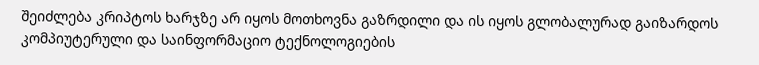შეიძლება კრიპტოს ხარჯზე არ იყოს მოთხოვნა გაზრდილი და ის იყოს გლობალურად გაიზარდოს კომპიუტერული და საინფორმაციო ტექნოლოგიების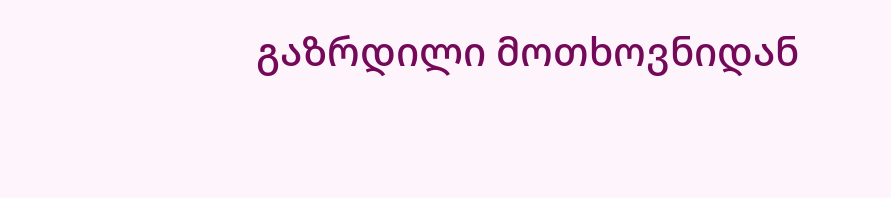გაზრდილი მოთხოვნიდან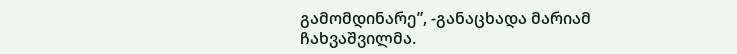გამომდინარე”, -განაცხადა მარიამ ჩახვაშვილმა.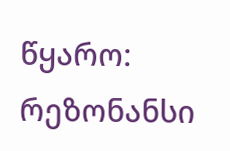წყარო: რეზონანსი